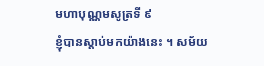មហាបុណ្ណមសូត្រទី ៩
ខ្ញុំបានស្តាប់មកយ៉ាងនេះ ។ សម័យ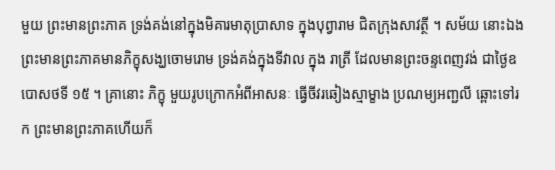មួយ ព្រះមានព្រះភាគ ទ្រង់គង់នៅក្នុងមិគារមាតុប្រាសាទ ក្នុងបុព្វារាម ជិតក្រុងសាវត្ថី ។ សម័យ នោះឯង ព្រះមានព្រះភាគមានភិក្ខុសង្ឃចោមរោម ទ្រង់គង់ក្នុងទីវាល ក្នុង រាត្រី ដែលមានព្រះចន្ទពេញវង់ ជាថ្ងៃឧបោសថទី ១៥ ។ គ្រានោះ ភិក្ខុ មួយរូបក្រោកអំពីអាសនៈ ធ្វើចីវរឆៀងស្មាម្ខាង ប្រណម្យអញ្ជលី ឆ្ពោះទៅរក ព្រះមានព្រះភាគហើយក៏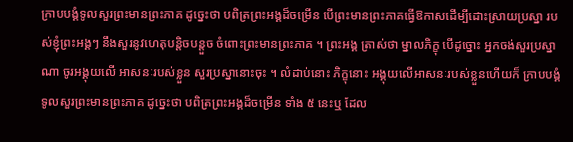ក្រាបបង្គំទូលសួរព្រះមានព្រះភាគ ដូច្នេះថា បពិត្រព្រះអង្គដ៏ចម្រើន បើព្រះមានព្រះភាគធ្វើឱកាសដើម្បីដោះស្រាយប្រស្នា របស់ខ្ញុំព្រះអង្គៗ នឹងសួរនូវហេតុបន្តិចបន្តួច ចំពោះព្រះមានព្រះភាគ ។ ព្រះអង្គ ត្រាស់ថា ម្នាលភិក្ខុ បើដូច្នោះ អ្នកចង់សួរប្រស្នាណា ចូរអង្គុយលើ អាសនៈរបស់ខ្លួន សួរប្រស្នានោះចុះ ។ លំដាប់នោះ ភិក្ខុនោះ អង្គុយលើអាសនៈរបស់ខ្លួនហើយក៏ ក្រាបបង្គំទូលសួរព្រះមានព្រះភាគ ដូច្នេះថា បពិត្រព្រះអង្គដ៏ចម្រើន ទាំង ៥ នេះឬ ដែល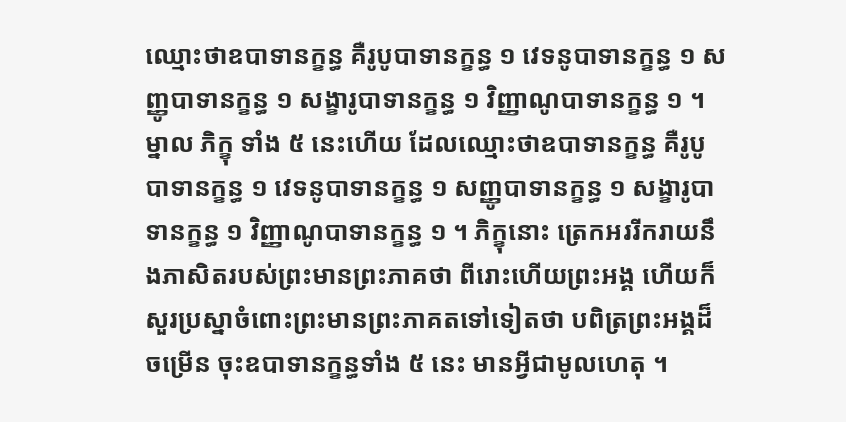ឈ្មោះថាឧបាទានក្ខន្ធ គឺរូបូបាទានក្ខន្ធ ១ វេទនូបាទានក្ខន្ធ ១ សញ្ញូបាទានក្ខន្ធ ១ សង្ខារូបាទានក្ខន្ធ ១ វិញ្ញាណូបាទានក្ខន្ធ ១ ។ ម្នាល ភិក្ខុ ទាំង ៥ នេះហើយ ដែលឈ្មោះថាឧបាទានក្ខន្ធ គឺរូបូបាទានក្ខន្ធ ១ វេទនូបាទានក្ខន្ធ ១ សញ្ញូបាទានក្ខន្ធ ១ សង្ខារូបាទានក្ខន្ធ ១ វិញ្ញាណូបាទានក្ខន្ធ ១ ។ ភិក្ខុនោះ ត្រេកអររីករាយនឹងភាសិតរបស់ព្រះមានព្រះភាគថា ពីរោះហើយព្រះអង្គ ហើយក៏សួរប្រស្នាចំពោះព្រះមានព្រះភាគតទៅទៀតថា បពិត្រព្រះអង្គដ៏ចម្រើន ចុះឧបាទានក្ខន្ធទាំង ៥ នេះ មានអ្វីជាមូលហេតុ ។